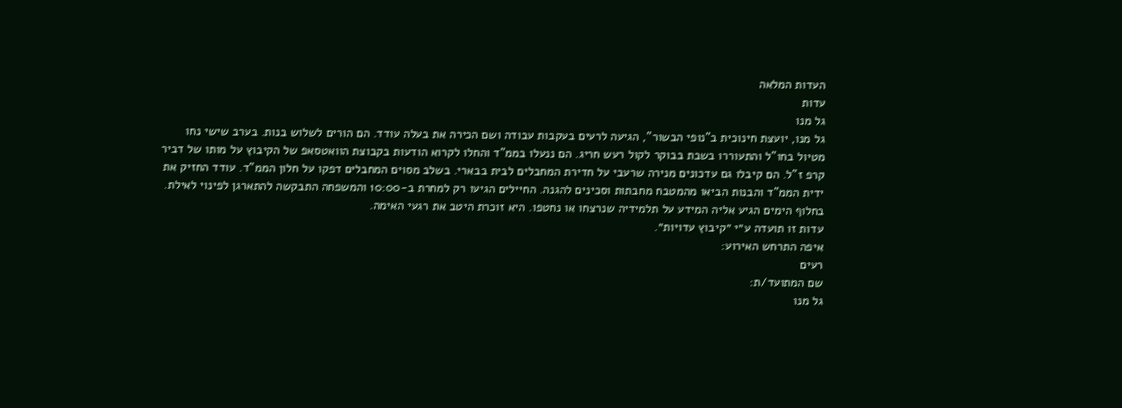העדות המלאה
עדות
גל מנו
גל מנו, יועצת חינוכית ב"נופי הבשור", הגיעה לרעים בעקבות עבודה ושם הכירה את בעלה עודד. הם הורים לשלוש בנות. בערב שישי נחו מטיול בחו"ל והתעוררו בשבת בבוקר לקול רעש חריג. הם ננעלו בממ"ד והחלו לקרוא הודעות בקבוצת הוואטסאפ של הקיבוץ על מותו של דביר קרפ ז"ל. הם קיבלו גם עדכונים מנירה שרעבי על חדירת המחבלים לבית בבארי. בשלב מסוים המחבלים דפקו על חלון הממ"ד. עודד החזיק את ידית הממ"ד והבנות הביאו מהמטבח מחבתות וסכינים להגנה. החיילים הגיעו רק למחרת ב-10:00 והמשפחה התבקשה להתארגן לפינוי לאילת. בחלוף הימים הגיע אליה המידע על תלמידיה שנרצחו או נחטפו. היא זוכרת היטב את רגעי האימה.
עדות זו תועדה ע״י ״קיבוץ עדויות״.
איפה התרחש האירוע:
רעים
שם המתועד/ת:
גל מנו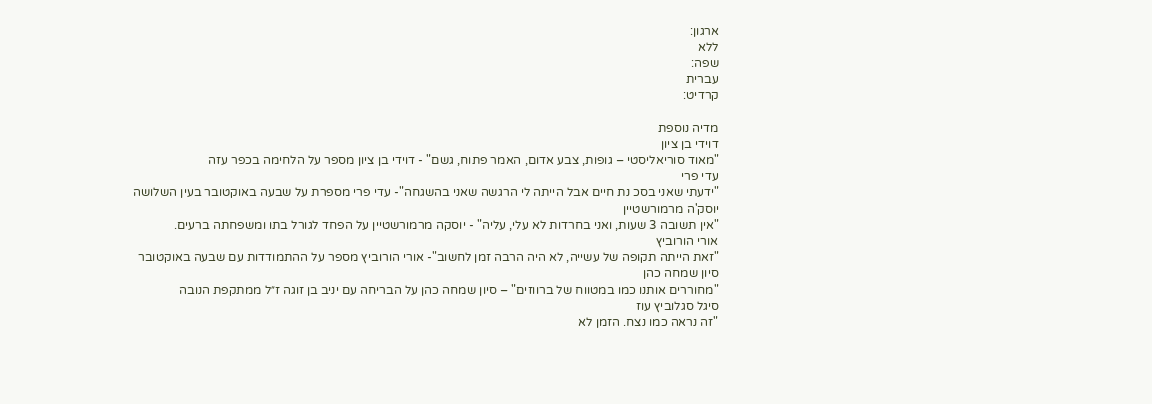ארגון:
ללא
שפה:
עברית
קרדיט:

מדיה נוספת
דוידי בן ציון
"מאוד סוריאליסטי – גופות, צבע אדום, האמר פתוח, גשם" - דוידי בן ציון מספר על הלחימה בכפר עזה
עדי פרי
"ידעתי שאני בסכ נת חיים אבל הייתה לי הרגשה שאני בהשגחה"- עדי פרי מספרת על שבעה באוקטובר בעין השלושה
יוסק'ה מרמורשטיין
"אין תשובה 3 שעות, ואני בחרדות לא עלי, עליה" - יוסקה מרמורשטיין על הפחד לגורל בתו ומשפחתה ברעים.
אורי הורוביץ
"זאת הייתה תקופה של עשייה, לא היה הרבה זמן לחשוב"- אורי הורוביץ מספר על ההתמודדות עם שבעה באוקטובר
סיון שמחה כהן
"מחוררים אותנו כמו במטווח של ברווזים" – סיון שמחה כהן על הבריחה עם יניב בן זוגה ז״ל ממתקפת הנובה
סיגל סגלוביץ עוז
"זה נראה כמו נצח. הזמן לא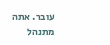עובר. אתה מתנהל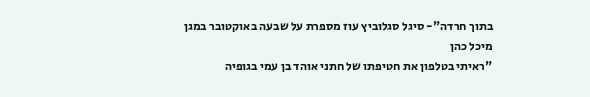בתוך חרדה"- סיגל סגלוביץ עוז מספרת על שבעה באוקטובר במגן
מיכל כהן
"ראיתי בטלפון את חטיפתו של חתני אוהד בן עמי בגופיה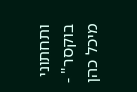ותחתוני בוקסר" - מיכל כהן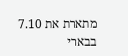מתארת את 7.10 בבארי